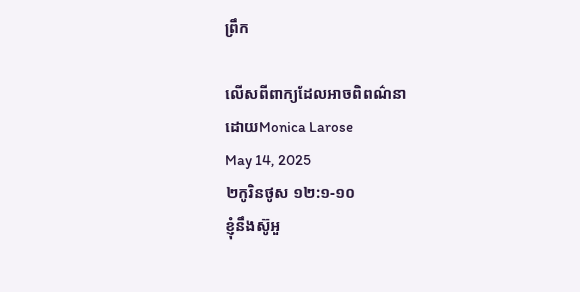ព្រឹក

លើសពីពាក្យដែលអាចពិពណ៌នា
ដោយMonica Larose
May 14, 2025
២កូរិនថូស ១២:១-១០
ខ្ញុំនឹងស៊ូអួ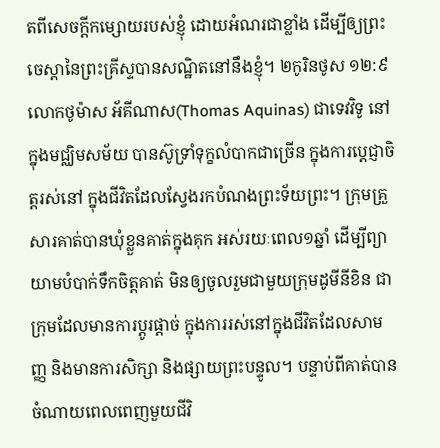តពីសេចក្ដីកម្សោយរបស់ខ្ញុំ ដោយអំណរជាខ្លាំង ដើម្បីឲ្យព្រះចេស្តានៃព្រះគ្រីស្ទបានសណ្ឋិតនៅនឹងខ្ញុំ។ ២កូរិនថូស ១២:៩
លោកថូម៉ាស អ័គីណាស(Thomas Aquinas) ជាទេវវិទូ នៅក្នុងមជ្ឈិមសម័យ បានស៊ូទ្រាំទុក្ខលំបាកជាច្រើន ក្នុងការប្ដេជ្ញាចិត្តរស់នៅ ក្នុងជីវិតដែលស្វែងរកបំណងព្រះទ័យព្រះ។ ក្រុមគ្រួសារគាត់បានឃុំខ្លួនគាត់ក្នុងគុក អស់រយៈពេល១ឆ្នាំ ដើម្បីព្យាយាមបំបាក់ទឹកចិត្តគាត់ មិនឲ្យចូលរួមជាមួយក្រុមដូមីនីខិន ជាក្រុមដែលមានការប្តូរផ្តាច់ ក្នុងការរស់នៅក្នុងជីវិតដែលសាមញ្ញ និងមានការសិក្សា និងផ្សាយព្រះបន្ទូល។ បន្ទាប់ពីគាត់បានចំណាយពេលពេញមួយជីវិ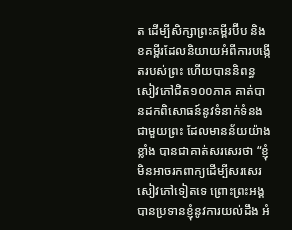ត ដើម្បីសិក្សាព្រះគម្ពីរប៊ីប និងខគម្ពីរដែលនិយាយអំពីការបង្កើតរបស់ព្រះ ហើយបាននិពន្ធសៀវភៅជិត១០០ភាគ គាត់បានដកពិសោធន៍នូវទំនាក់ទំនងជាមួយព្រះ ដែលមានន័យយ៉ាងខ្លាំង បានជាគាត់សរសេរថា “ខ្ញុំមិនអាចរកពាក្យដើម្បីសរសេរសៀវភៅទៀតទេ ព្រោះព្រះអង្គបានប្រទានខ្ញុំនូវការយល់ដឹង អំ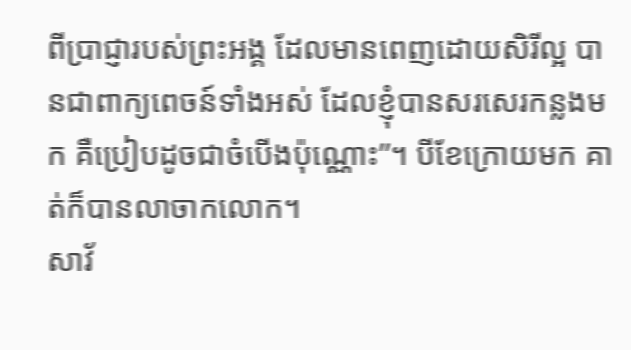ពីប្រាជ្ញារបស់ព្រះអង្គ ដែលមានពេញដោយសិរីល្អ បានជាពាក្យពេចន៍ទាំងអស់ ដែលខ្ញុំបានសរសេរកន្លងមក គឺប្រៀបដូចជាចំបើងប៉ុណ្ណោះ”។ បីខែក្រោយមក គាត់ក៏បានលាចាកលោក។
សាវ័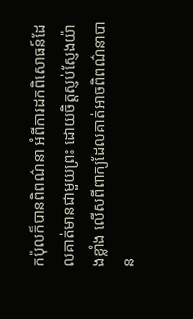កប៉ុលក៏បានពិពណ៌នា អំពីការដកពិសោធន៍ដែលគាត់មានជាមួយព្រះ ដោយចិត្តស្ញប់ស្ញែងយ៉ាងខ្លាំង លើសពីពាក្យដែលគាត់អាចពិពណ៌នាបាន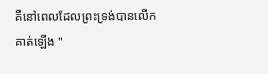គឺនៅពេលដែលព្រះទ្រង់បានលើកគាត់ឡើង "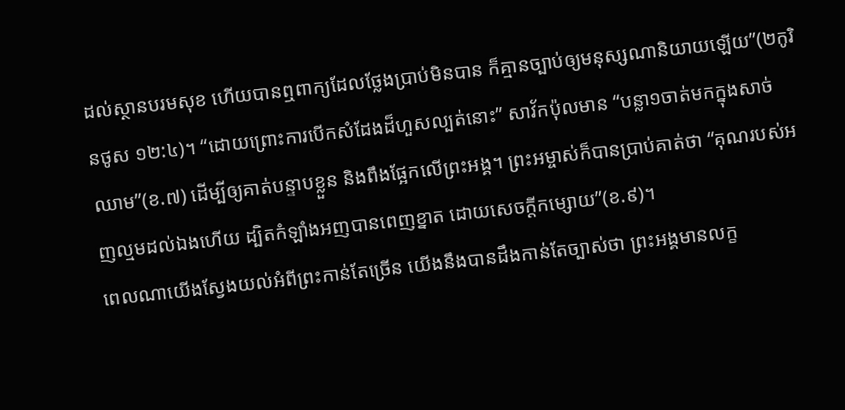ដល់ស្ថានបរមសុខ ហើយបានឮពាក្យដែលថ្លែងប្រាប់មិនបាន ក៏គ្មានច្បាប់ឲ្យមនុស្សណានិយាយឡើយ”(២កូរិនថូស ១២:៤)។ “ដោយព្រោះការបើកសំដែងដ៏ហួសល្បត់នោះ” សាវ័កប៉ុលមាន “បន្លា១ចាត់មកក្នុងសាច់ឈាម”(ខ.៧) ដើម្បីឲ្យគាត់បន្ទាបខ្លួន និងពឹងផ្អែកលើព្រះអង្គ។ ព្រះអម្ចាស់ក៏បានប្រាប់គាត់ថា “គុណរបស់អញល្មមដល់ឯងហើយ ដ្បិតកំឡាំងអញបានពេញខ្នាត ដោយសេចក្ដីកម្សោយ”(ខ.៩)។
ពេលណាយើងស្វែងយល់អំពីព្រះកាន់តែច្រើន យើងនឹងបានដឹងកាន់តែច្បាស់ថា ព្រះអង្គមានលក្ខ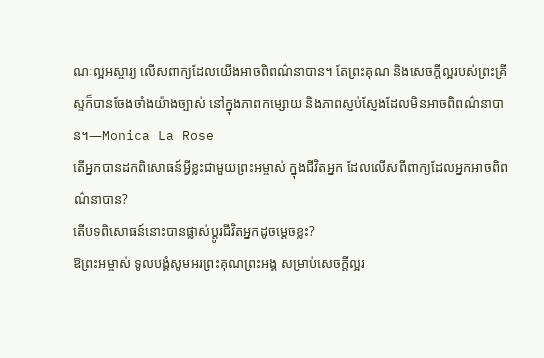ណៈល្អអស្ចារ្យ លើសពាក្យដែលយើងអាចពិពណ៌នាបាន។ តែព្រះគុណ និងសេចក្តីល្អរបស់ព្រះគ្រីស្ទក៏បានចែងចាំងយ៉ាងច្បាស់ នៅក្នុងភាពកម្សោយ និងភាពស្ញប់ស្ញែងដែលមិនអាចពិពណ៌នាបាន។—Monica La Rose
តើអ្នកបានដកពិសោធន៍អ្វីខ្លះជាមួយព្រះអម្ចាស់ ក្នុងជីវិតអ្នក ដែលលើសពីពាក្យដែលអ្នកអាចពិពណ៌នាបាន?
តើបទពិសោធន៍នោះបានផ្លាស់ប្តូរជីវិតអ្នកដូចម្តេចខ្លះ?
ឱព្រះអម្ចាស់ ទូលបង្គំសូមអរព្រះគុណព្រះអង្គ សម្រាប់សេចក្តីល្អរ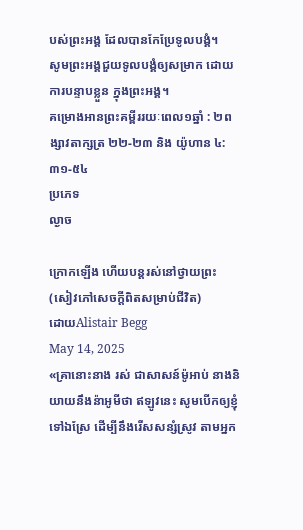បស់ព្រះអង្គ ដែលបានកែប្រែទូលបង្គំ។
សូមព្រះអង្គជួយទូលបង្គំឲ្យសម្រាក ដោយការបន្ទាបខ្លួន ក្នុងព្រះអង្គ។
គម្រោងអានព្រះគម្ពីររយៈពេល១ឆ្នាំ : ២ពង្សាវតាក្សត្រ ២២-២៣ និង យ៉ូហាន ៤:៣១-៥៤
ប្រភេទ
ល្ងាច

ក្រោកឡើង ហើយបន្តរស់នៅថ្វាយព្រះ (សៀវភៅសេចក្ដីពិតសម្រាប់ជីវិត)
ដោយAlistair Begg
May 14, 2025
«គ្រានោះនាង រស់ ជាសាសន៍ម៉ូអាប់ នាងនិយាយនឹងន៉ាអូមីថា ឥឡូវនេះ សូមបើកឲ្យខ្ញុំទៅឯស្រែ ដើម្បីនឹងរើសសន្សំស្រូវ តាមអ្នក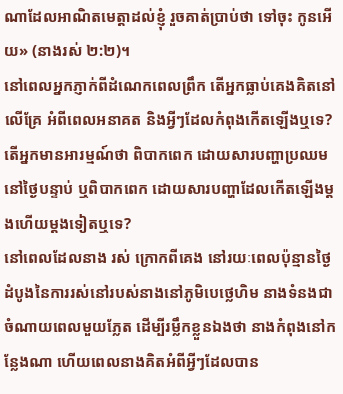ណាដែលអាណិតមេត្តាដល់ខ្ញុំ រួចគាត់ប្រាប់ថា ទៅចុះ កូនអើយ» (នាងរស់ ២:២)។
នៅពេលអ្នកភ្ញាក់ពីដំណេកពេលព្រឹក តើអ្នកធ្លាប់គេងគិតនៅលើគ្រែ អំពីពេលអនាគត និងអ្វីៗដែលកំពុងកើតឡើងឬទេ? តើអ្នកមានអារម្មណ៍ថា ពិបាកពេក ដោយសារបញ្ហាប្រឈមនៅថ្ងៃបន្ទាប់ ឬពិបាកពេក ដោយសារបញ្ហាដែលកើតឡើងម្តងហើយម្តងទៀតឬទេ?
នៅពេលដែលនាង រស់ ក្រោកពីគេង នៅរយៈពេលប៉ុន្មានថ្ងៃដំបូងនៃការរស់នៅរបស់នាងនៅភូមិបេថ្លេហិម នាងទំនងជាចំណាយពេលមួយភ្លែត ដើម្បីរម្លឹកខ្លួនឯងថា នាងកំពុងនៅកន្លែងណា ហើយពេលនាងគិតអំពីអ្វីៗដែលបាន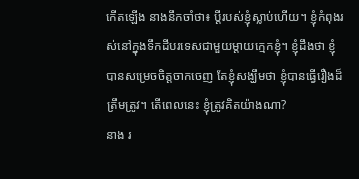កើតឡើង នាងនឹកចាំថា៖ ប្ដីរបស់ខ្ញុំស្លាប់ហើយ។ ខ្ញុំកំពុងរស់នៅក្នុងទឹកដីបរទេសជាមួយម្តាយក្មេកខ្ញុំ។ ខ្ញុំដឹងថា ខ្ញុំបានសម្រេចចិត្តចាកចេញ តែខ្ញុំសង្ឃឹមថា ខ្ញុំបានធ្វើរឿងដ៏ត្រឹមត្រូវ។ តើពេលនេះ ខ្ញុំត្រូវគិតយ៉ាងណា?
នាង រ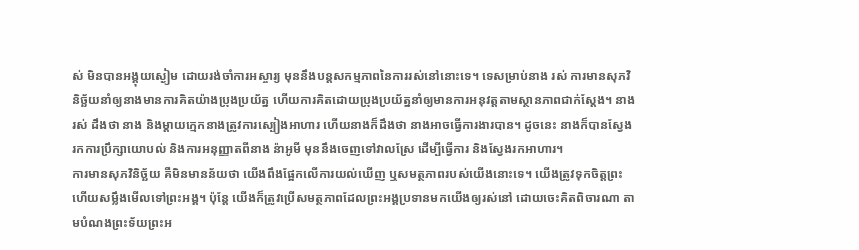ស់ មិនបានអង្គុយស្ងៀម ដោយរង់ចាំការអស្ចារ្យ មុននឹងបន្តសកម្មភាពនៃការរស់នៅនោះទេ។ ទេសម្រាប់នាង រស់ ការមានសុភវិនិច្ឆ័យនាំឲ្យនាងមានការគិតយ៉ាងប្រុងប្រយ័ត្ន ហើយការគិតដោយប្រុងប្រយ័ត្ននាំឲ្យមានការអនុវត្តតាមស្ថានភាពជាក់ស្ដែង។ នាង រស់ ដឹងថា នាង និងម្តាយក្មេកនាងត្រូវការស្បៀងអាហារ ហើយនាងក៏ដឹងថា នាងអាចធ្វើការងារបាន។ ដូចនេះ នាងក៏បានស្វែងរកការប្រឹក្សាយោបល់ និងការអនុញ្ញាតពីនាង ន៉ាអូមី មុននឹងចេញទៅវាលស្រែ ដើម្បីធ្វើការ និងស្វែងរកអាហារ។
ការមានសុភវិនិច្ឆ័យ គឺមិនមានន័យថា យើងពឹងផ្អែកលើការយល់ឃើញ ឬសមត្ថភាពរបស់យើងនោះទេ។ យើងត្រូវទុកចិត្តព្រះ ហើយសម្លឹងមើលទៅព្រះអង្គ។ ប៉ុន្តែ យើងក៏ត្រូវប្រើសមត្ថភាពដែលព្រះអង្គប្រទានមកយើងឲ្យរស់នៅ ដោយចេះគិតពិចារណា តាមបំណងព្រះទ័យព្រះអ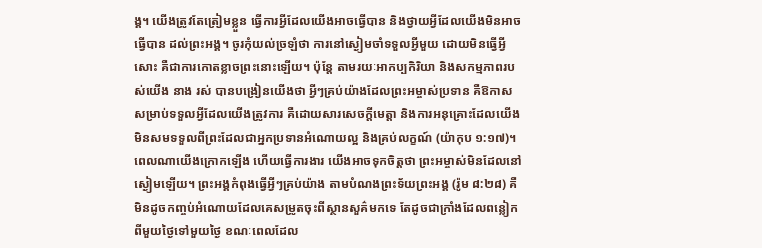ង្គ។ យើងត្រូវតែត្រៀមខ្លួន ធ្វើការអ្វីដែលយើងអាចធ្វើបាន និងថ្វាយអ្វីដែលយើងមិនអាចធ្វើបាន ដល់ព្រះអង្គ។ ចូរកុំយល់ច្រឡំថា ការនៅស្ងៀមចាំទទួលអ្វីមួយ ដោយមិនធ្វើអ្វីសោះ គឺជាការកោតខ្លាចព្រះនោះឡើយ។ ប៉ុន្តែ តាមរយៈអាកប្បកិរិយា និងសកម្មភាពរបស់យើង នាង រស់ បានបង្រៀនយើងថា អ្វីៗគ្រប់យ៉ាងដែលព្រះអម្ចាស់ប្រទាន គឺឱកាសសម្រាប់ទទួលអ្វីដែលយើងត្រូវការ គឺដោយសារសេចក្តីមេត្តា និងការអនុគ្រោះដែលយើងមិនសមទទួលពីព្រះដែលជាអ្នកប្រទានអំណោយល្អ និងគ្រប់លក្ខណ៍ (យ៉ាកុប ១:១៧)។
ពេលណាយើងក្រោកឡើង ហើយធ្វើការងារ យើងអាចទុកចិត្តថា ព្រះអម្ចាស់មិនដែលនៅស្ងៀមឡើយ។ ព្រះអង្គកំពុងធ្វើអ្វីៗគ្រប់យ៉ាង តាមបំណងព្រះទ័យព្រះអង្គ (រ៉ូម ៨:២៨) គឺមិនដូចកញ្ចប់អំណោយដែលគេសម្រូតចុះពីស្ថានសួគ៌មកទេ តែដូចជាក្រាំងដែលពន្លៀកពីមួយថ្ងៃទៅមួយថ្ងៃ ខណៈពេលដែល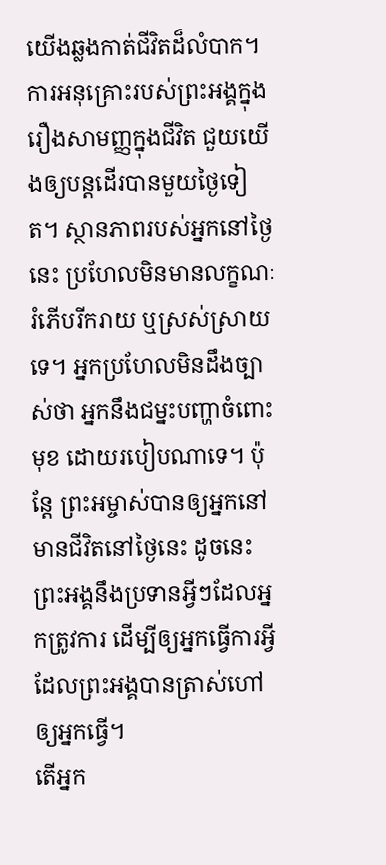យើងឆ្លងកាត់ជីវិតដ៏លំបាក។ ការអនុគ្រោះរបស់ព្រះអង្គក្នុងរឿងសាមញ្ញក្នុងជីវិត ជួយយើងឲ្យបន្តដើរបានមួយថ្ងៃទៀត។ ស្ថានភាពរបស់អ្នកនៅថ្ងៃនេះ ប្រហែលមិនមានលក្ខណៈរំភើបរីករាយ ឬស្រស់ស្រាយទេ។ អ្នកប្រហែលមិនដឹងច្បាស់ថា អ្នកនឹងជម្នះបញ្ហាចំពោះមុខ ដោយរបៀបណាទេ។ ប៉ុន្តែ ព្រះអម្ចាស់បានឲ្យអ្នកនៅមានជីវិតនៅថ្ងៃនេះ ដូចនេះព្រះអង្គនឹងប្រទានអ្វីៗដែលអ្នកត្រូវការ ដើម្បីឲ្យអ្នកធ្វើការអ្វីដែលព្រះអង្គបានត្រាស់ហៅឲ្យអ្នកធ្វើ។
តើអ្នក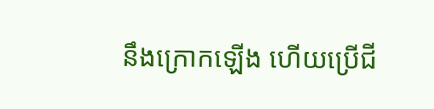នឹងក្រោកឡើង ហើយប្រើជី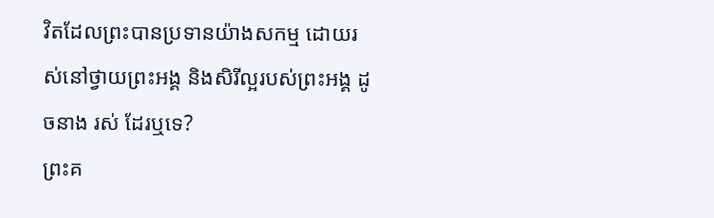វិតដែលព្រះបានប្រទានយ៉ាងសកម្ម ដោយរស់នៅថ្វាយព្រះអង្គ និងសិរីល្អរបស់ព្រះអង្គ ដូចនាង រស់ ដែរឬទេ?
ព្រះគ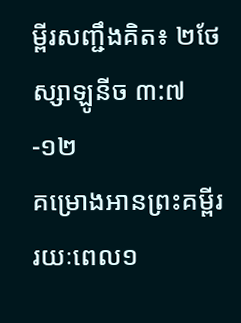ម្ពីរសញ្ជឹងគិត៖ ២ថែស្សាឡូនីច ៣:៧-១២
គម្រោងអានព្រះគម្ពីររយៈពេល១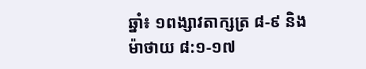ឆ្នាំ៖ ១ពង្សាវតាក្សត្រ ៨-៩ និងម៉ាថាយ ៨:១-១៧